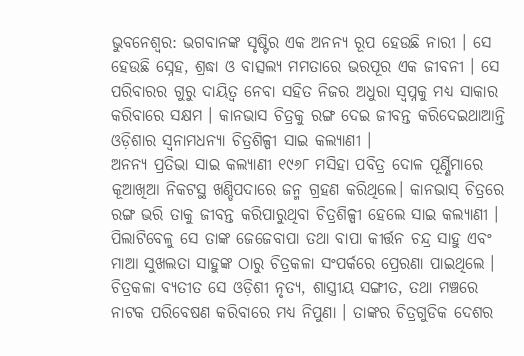ଭୁବନେଶ୍ୱର: ଭଗବାନଙ୍କ ସୃଷ୍ଟିର ଏକ ଅନନ୍ୟ ରୂପ ହେଉଛି ନାରୀ । ସେ ହେଉଛି ସ୍ନେହ, ଶ୍ରଦ୍ଧା ଓ ବାତ୍ସଲ୍ୟ ମମତାରେ ଭରପୂର ଏକ ଜୀବନୀ । ସେ ପରିବାରର ଗୁରୁ ଦାୟିତ୍ୱ ନେବା ସହିତ ନିଜର ଅଧୁରା ସ୍ୱପ୍ନକୁ ମଧ୍ୟ ସାକାର କରିବାରେ ସକ୍ଷମ । କାନଭାସ ଚିତ୍ରକୁ ରଙ୍ଗ ଦେଇ ଜୀବନ୍ତ କରିଦେଇଥାଆନ୍ତି ଓଡ଼ିଶାର ସ୍ୱନାମଧନ୍ୟା ଚିତ୍ରଶିଳ୍ପୀ ସାଇ କଲ୍ୟାଣୀ ।
ଅନନ୍ୟ ପ୍ରତିଭା ସାଇ କଲ୍ୟାଣୀ ୧୯୬୮ ମସିହା ପବିତ୍ର ଦୋଳ ପୂର୍ଣ୍ଣିମାରେ କୂଆଖିଆ ନିକଟସ୍ଥ ଖଣ୍ଡିପଦାରେ ଜନ୍ମ ଗ୍ରହଣ କରିଥିଲେ। କାନଭାସ୍ ଚିତ୍ରରେ ରଙ୍ଗ ଭରି ତାକୁ ଜୀବନ୍ତ କରିପାରୁଥିବା ଚିତ୍ରଶିଳ୍ପୀ ହେଲେ ସାଇ କଲ୍ୟାଣୀ । ପିଲାଟିବେଳୁ ସେ ତାଙ୍କ ଜେଜେବାପା ତଥା ବାପା କୀର୍ତ୍ତନ ଚନ୍ଦ୍ର ସାହୁ ଏବଂ ମାଆ ସୁଖଲତା ସାହୁଙ୍କ ଠାରୁ ଚିତ୍ରକଳା ସଂପର୍କରେ ପ୍ରେରଣା ପାଇଥିଲେ । ଚିତ୍ରକଳା ବ୍ୟତୀତ ସେ ଓଡ଼ିଶୀ ନୃତ୍ୟ, ଶାସ୍ତ୍ରୀୟ ସଙ୍ଗୀତ, ତଥା ମଞ୍ଚରେ ନାଟକ ପରିବେଷଣ କରିବାରେ ମଧ୍ୟ ନିପୁଣା । ତାଙ୍କର ଚିତ୍ରଗୁଡିକ ଦେଶର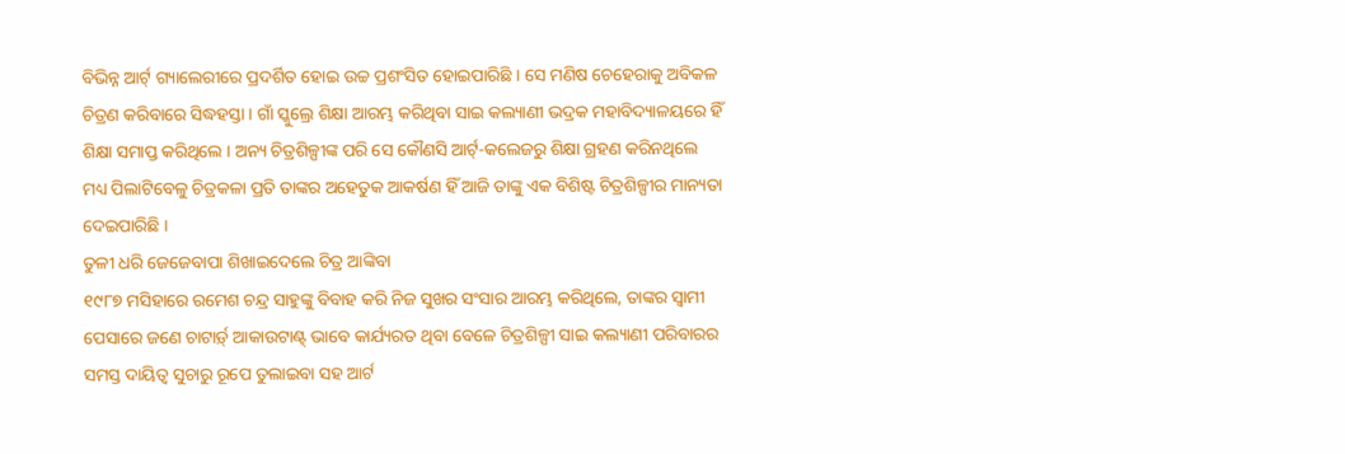ବିଭିନ୍ନ ଆର୍ଟ୍ ଗ୍ୟାଲେରୀରେ ପ୍ରଦର୍ଶିତ ହୋଇ ଉଚ୍ଚ ପ୍ରଶଂସିତ ହୋଇପାରିଛି । ସେ ମଣିଷ ଚେହେରାକୁ ଅବିକଳ ଚିତ୍ରଣ କରିବାରେ ସିଦ୍ଧହସ୍ତା । ଗାଁ ସ୍କୁଲ୍ରେ ଶିକ୍ଷା ଆରମ୍ଭ କରିଥିବା ସାଇ କଲ୍ୟାଣୀ ଭଦ୍ରକ ମହାବିଦ୍ୟାଳୟରେ ହିଁ ଶିକ୍ଷା ସମାପ୍ତ କରିଥିଲେ । ଅନ୍ୟ ଚିତ୍ରଶିଳ୍ପୀଙ୍କ ପରି ସେ କୌଣସି ଆର୍ଟ୍-କଲେଜରୁ ଶିକ୍ଷା ଗ୍ରହଣ କରିନଥିଲେ ମଧ୍ୟ ପିଲାଟିବେଳୁ ଚିତ୍ରକଳା ପ୍ରତି ତାଙ୍କର ଅହେତୁକ ଆକର୍ଷଣ ହିଁ ଆଜି ତାଙ୍କୁ ଏକ ବିଶିଷ୍ଟ ଚିତ୍ରଶିଳ୍ପୀର ମାନ୍ୟତା ଦେଇପାରିଛି ।
ତୁଳୀ ଧରି ଜେଜେବାପା ଶିଖାଇଦେଲେ ଚିତ୍ର ଆଙ୍କିବା
୧୯୮୭ ମସିହାରେ ରମେଶ ଚନ୍ଦ୍ର ସାହୁଙ୍କୁ ବିବାହ କରି ନିଜ ସୁଖର ସଂସାର ଆରମ୍ଭ କରିଥିଲେ, ତାଙ୍କର ସ୍ୱାମୀ ପେସାରେ ଜଣେ ଚାଟାର୍ଡ଼୍ ଆକାଉଟାଣ୍ଟ୍ ଭାବେ କାର୍ଯ୍ୟରତ ଥିବା ବେଳେ ଚିତ୍ରଶିଳ୍ପୀ ସାଇ କଲ୍ୟାଣୀ ପରିବାରର ସମସ୍ତ ଦାୟିତ୍ୱ ସୁଚାରୁ ରୂପେ ତୁଲାଇବା ସହ ଆର୍ଟ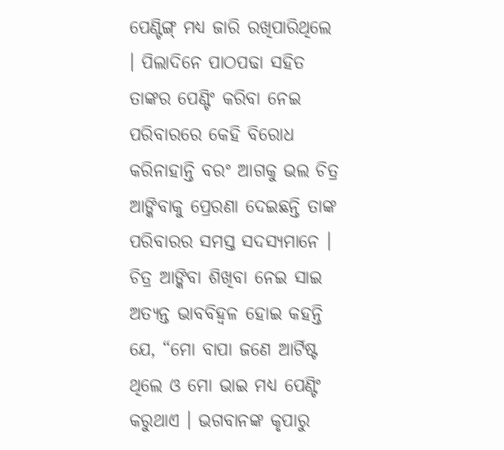ପେଣ୍ଟିଙ୍ଗ୍ ମଧ୍ୟ ଜାରି ରଖିପାରିଥିଲେ । ପିଲାଦିନେ ପାଠପଢା ସହିତ ତାଙ୍କର ପେଣ୍ଟିଂ କରିବା ନେଇ ପରିବାରରେ କେହି ବିରୋଧ କରିନାହାନ୍ତି ବରଂ ଆଗକୁ ଭଲ ଚିତ୍ର ଆଙ୍କିବାକୁ ପ୍ରେରଣା ଦେଇଛନ୍ତି ତାଙ୍କ ପରିବାରର ସମସ୍ତ ସଦସ୍ୟମାନେ । ଚିତ୍ର ଆଙ୍କିବା ଶିଖିବା ନେଇ ସାଇ ଅତ୍ୟନ୍ତ ଭାବବିହ୍ୱଳ ହୋଇ କହନ୍ତି ଯେ, “ମୋ ବାପା ଜଣେ ଆର୍ଟିଷ୍ଟ ଥିଲେ ଓ ମୋ ଭାଇ ମଧ୍ୟ ପେଣ୍ଟିଂ କରୁଥାଏ । ଭଗବାନଙ୍କ କୃପାରୁ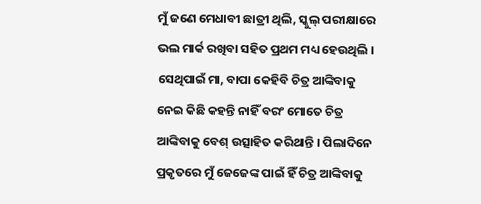ମୁଁ ଜଣେ ମେଧାବୀ ଛାତ୍ରୀ ଥିଲି, ସ୍କୁଲ୍ ପରୀକ୍ଷାରେ ଭଲ ମାର୍କ ରଖିବା ସହିତ ପ୍ରଥମ ମଧ୍ୟ ହେଉଥିଲି । ସେଥିପାଇଁ ମା, ବାପା କେହିବି ଚିତ୍ର ଆଙ୍କିବାକୁ ନେଇ କିଛି କହନ୍ତି ନାହିଁ ବରଂ ମୋତେ ଚିତ୍ର ଆଙ୍କିବାକୁ ବେଶ୍ ଉତ୍ସାହିତ କରିଥାନ୍ତି । ପିଲାଦିନେ ପ୍ରକୃତରେ ମୁଁ ଜେଜେଙ୍କ ପାଇଁ ହିଁ ଚିତ୍ର ଆଙ୍କିବାକୁ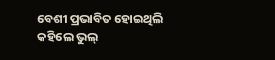ବେଶୀ ପ୍ରଭାବିତ ହୋଇଥିଲି କହିଲେ ଭୁଲ୍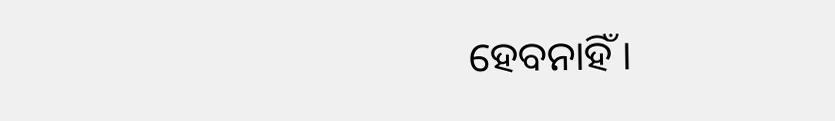ହେବନାହିଁ ।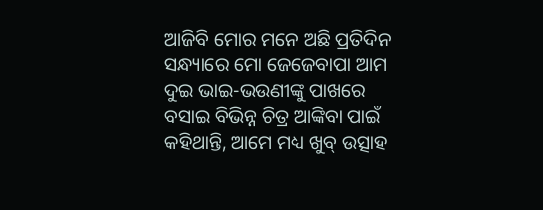ଆଜିବି ମୋର ମନେ ଅଛି ପ୍ରତିଦିନ ସନ୍ଧ୍ୟାରେ ମୋ ଜେଜେବାପା ଆମ ଦୁଇ ଭାଇ-ଭଉଣୀଙ୍କୁ ପାଖରେ ବସାଇ ବିଭିନ୍ନ ଚିତ୍ର ଆଙ୍କିବା ପାଇଁ କହିଥାନ୍ତି, ଆମେ ମଧ୍ୟ ଖୁବ୍ ଉତ୍ସାହ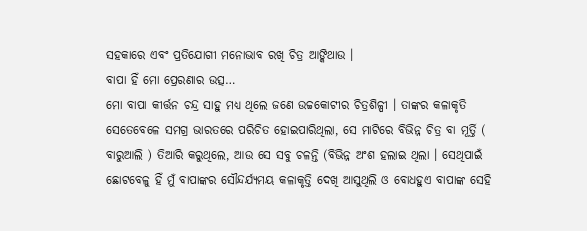ସହକାରେ ଏବଂ ପ୍ରତିଯୋଗୀ ମନୋଭାବ ରଖି ଚିତ୍ର ଆଙ୍କିଥାଉ ।
ବାପା ହିଁ ମୋ ପ୍ରେରଣାର ଉତ୍ସ…
ମୋ ବାପା କୀର୍ତ୍ତନ ଚନ୍ଦ୍ର ସାହୁ ମଧ୍ୟ ଥିଲେ ଜଣେ ଉଚ୍ଚକୋଟୀର ଚିତ୍ରଶିଳ୍ପୀ । ତାଙ୍କର କଳାକୃତି ସେତେବେଳେ ସମଗ୍ର ଭାରତରେ ପରିଚିତ ହୋଇପାରିଥିଲା, ସେ ମାଟିରେ ବିଭିନ୍ନ ଚିତ୍ର ବା ମୂର୍ତ୍ତି ( ବାରୁଆଲି ) ତିଆରି କରୁଥିଲେ, ଆଉ ସେ ସବୁ ଚଳନ୍ତି (ବିଭିନ୍ନ ଅଂଶ ହଲାଇ ଥିଲା । ସେଥିପାଇଁ ଛୋଟବେଳୁ ହିଁ ମୁଁ ବାପାଙ୍କର ସୌନ୍ଦର୍ଯ୍ୟମୟ କଳାକୃତ୍ତି ଦେଖି ଆସୁଥିଲି ଓ ବୋଧହୁଏ ବାପାଙ୍କ ସେହି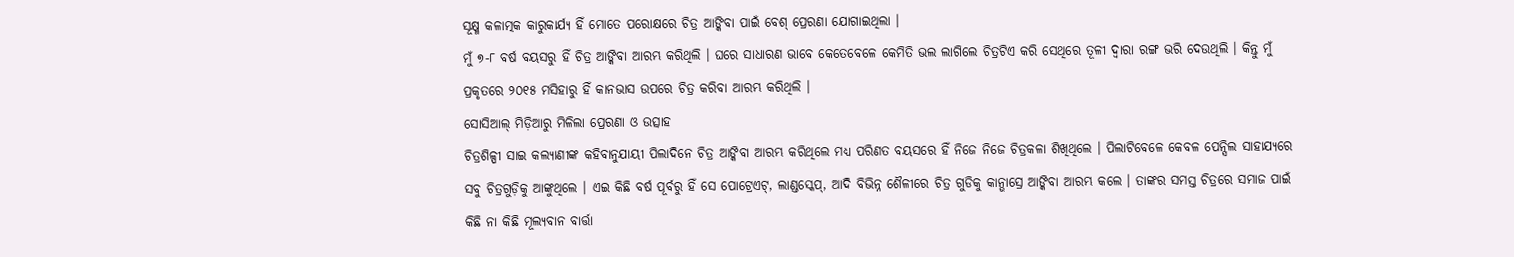ସୂକ୍ଷ୍ମ କଳାତ୍ମକ କାରୁକାର୍ଯ୍ୟ ହିଁ ମୋତେ ପରୋକ୍ଷରେ ଚିତ୍ର ଆଙ୍କିବା ପାଇଁ ବେଶ୍ ପ୍ରେରଣା ଯୋଗାଇଥିଲା ।
ମୁଁ ୭-୮ ବର୍ଷ ବୟସରୁ ହିଁ ଚିତ୍ର ଆଙ୍କିବା ଆରମ୍ଭ କରିଥିଲି । ଘରେ ସାଧାରଣ ଭାବେ କେତେବେଳେ କେମିତି ଭଲ ଲାଗିଲେ ଚିତ୍ରଟିଏ କରି ସେଥିରେ ତୂଳୀ ଦ୍ୱାରା ରଙ୍ଗ ଭରି ଦେଉଥିଲି । କିନ୍ତୁ ମୁଁ ପ୍ରକୃତରେ ୨୦୧୫ ମସିହାରୁ ହିଁ କାନଭାସ ଉପରେ ଚିତ୍ର କରିବା ଆରମ୍ଭ କରିଥିଲି ।
ସୋସିଆଲ୍ ମିଡ଼ିଆରୁ ମିଳିଲା ପ୍ରେରଣା ଓ ଉତ୍ସାହ
ଚିତ୍ରଶିଳ୍ପୀ ସାଇ କଲ୍ୟାଣୀଙ୍କ କହିବାନୁଯାୟୀ ପିଲାଦିନେ ଚିତ୍ର ଆଙ୍କିବା ଆରମ୍ଭ କରିଥିଲେ ମଧ୍ୟ ପରିଣତ ବୟସରେ ହିଁ ନିଜେ ନିଜେ ଚିତ୍ରକଳା ଶିଖିଥିଲେ । ପିଲାଟିବେଳେ କେବଳ ପେନ୍ସିଲ ସାହାଯ୍ୟରେ ସବୁ ଚିତ୍ରଗୁଡ଼ିକୁ ଆଙ୍କୁଥିଲେ । ଏଇ କିଛି ବର୍ଷ ପୂର୍ବରୁ ହିଁ ସେ ପୋଟ୍ରେଏଟ୍, ଲାଣ୍ଡସ୍କେପ୍, ଆଦି ବିଭିନ୍ନ ଶୈଳୀରେ ଚିତ୍ର ଗୁଡିକୁ କାନ୍ଭାସ୍ରେ ଆଙ୍କିବା ଆରମ୍ଭ କଲେ । ତାଙ୍କର ସମସ୍ତ ଚିତ୍ରରେ ସମାଜ ପାଇଁ କିଛି ନା କିଛି ମୂଲ୍ୟବାନ ବାର୍ତ୍ତା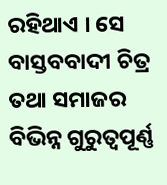ରହିଥାଏ । ସେ ବାସ୍ତବବାଦୀ ଚିତ୍ର ତଥା ସମାଜର ବିଭିନ୍ନ ଗୁରୁତ୍ୱପୂର୍ଣ୍ଣ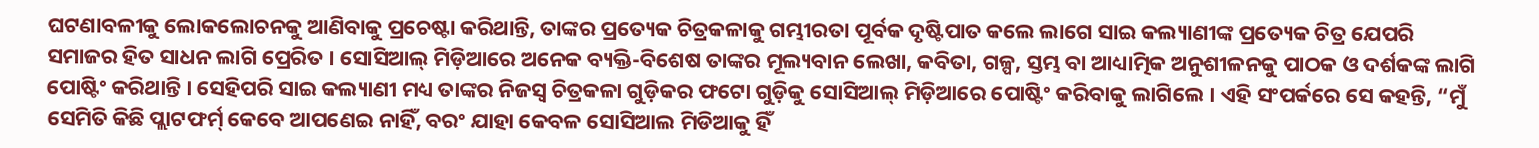ଘଟଣାବଳୀକୁ ଲୋକଲୋଚନକୁ ଆଣିବାକୁ ପ୍ରଚେଷ୍ଟା କରିଥାନ୍ତି, ତାଙ୍କର ପ୍ରତ୍ୟେକ ଚିତ୍ରକଳାକୁ ଗମ୍ଭୀରତା ପୂର୍ବକ ଦୃଷ୍ଟିପାତ କଲେ ଲାଗେ ସାଇ କଲ୍ୟାଣୀଙ୍କ ପ୍ରତ୍ୟେକ ଚିତ୍ର ଯେପରି ସମାଜର ହିତ ସାଧନ ଲାଗି ପ୍ରେରିତ । ସୋସିଆଲ୍ ମିଡ଼ିଆରେ ଅନେକ ବ୍ୟକ୍ତି-ବିଶେଷ ତାଙ୍କର ମୂଲ୍ୟବାନ ଲେଖା, କବିତା, ଗଳ୍ପ, ସ୍ତମ୍ଭ ବା ଆଧ୍ୟାତ୍ମିକ ଅନୁଶୀଳନକୁ ପାଠକ ଓ ଦର୍ଶକଙ୍କ ଲାଗି ପୋଷ୍ଟିଂ କରିଥାନ୍ତି । ସେହିପରି ସାଇ କଲ୍ୟାଣୀ ମଧ୍ୟ ତାଙ୍କର ନିଜସ୍ୱ ଚିତ୍ରକଳା ଗୁଡ଼ିକର ଫଟୋ ଗୁଡ଼ିକୁ ସୋସିଆଲ୍ ମିଡ଼ିଆରେ ପୋଷ୍ଟିଂ କରିବାକୁ ଲାଗିଲେ । ଏହି ସଂପର୍କରେ ସେ କହନ୍ତି, “ମୁଁ ସେମିତି କିଛି ପ୍ଲାଟଫର୍ମ୍ କେବେ ଆପଣେଇ ନାହିଁ, ବରଂ ଯାହା କେବଳ ସୋସିଆଲ ମିଡିଆକୁ ହିଁ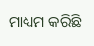ମାଧ୍ୟମ କରିଛି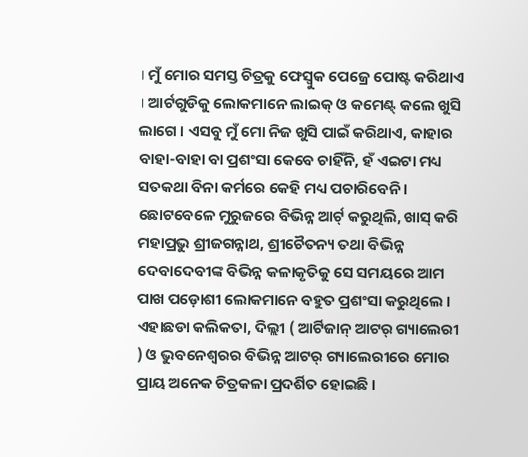। ମୁଁ ମୋର ସମସ୍ତ ଚିତ୍ରକୁ ଫେସ୍ବୁକ ପେଜ୍ରେ ପୋଷ୍ଟ କରିଥାଏ । ଆର୍ଟଗୁଡିକୁ ଲୋକମାନେ ଲାଇକ୍ ଓ କମେଣ୍ଟ୍ କଲେ ଖୁସି ଲାଗେ । ଏସବୁ ମୁଁ ମୋ ନିଜ ଖୁସି ପାଇଁ କରିଥାଏ, କାହାର ବାହା-ବାହା ବା ପ୍ରଶଂସା କେବେ ଚାହିଁନି, ହଁ ଏଇଟା ମଧ୍ୟ ସତକଥା ବିନା କର୍ମରେ କେହି ମଧ୍ୟ ପଚାରିବେନି ।
ଛୋଟବେଳେ ମୁରୁଜରେ ବିଭିନ୍ନ ଆର୍ଟ୍ କରୁଥିଲି, ଖାସ୍ କରି ମହାପ୍ରଭୁ ଶ୍ରୀଜଗନ୍ନାଥ, ଶ୍ରୀଚୈତନ୍ୟ ତଥା ବିଭିନ୍ନ ଦେବାଦେବୀଙ୍କ ବିଭିନ୍ନ କଳାକୃତିକୁ ସେ ସମୟରେ ଆମ ପାଖ ପଡ଼ୋଶୀ ଲୋକମାନେ ବହୁତ ପ୍ରଶଂସା କରୁଥିଲେ । ଏହାଛଡା କଲିକତା, ଦିଲ୍ଲୀ ( ଆର୍ଟିଜାନ୍ ଆଟର୍ ଗ୍ୟାଲେରୀ ) ଓ ଭୁବନେଶ୍ୱରର ବିଭିନ୍ନ ଆଟର୍ ଗ୍ୟାଲେରୀରେ ମୋର ପ୍ରାୟ ଅନେକ ଚିତ୍ରକଳା ପ୍ରଦର୍ଶିତ ହୋଇଛି ।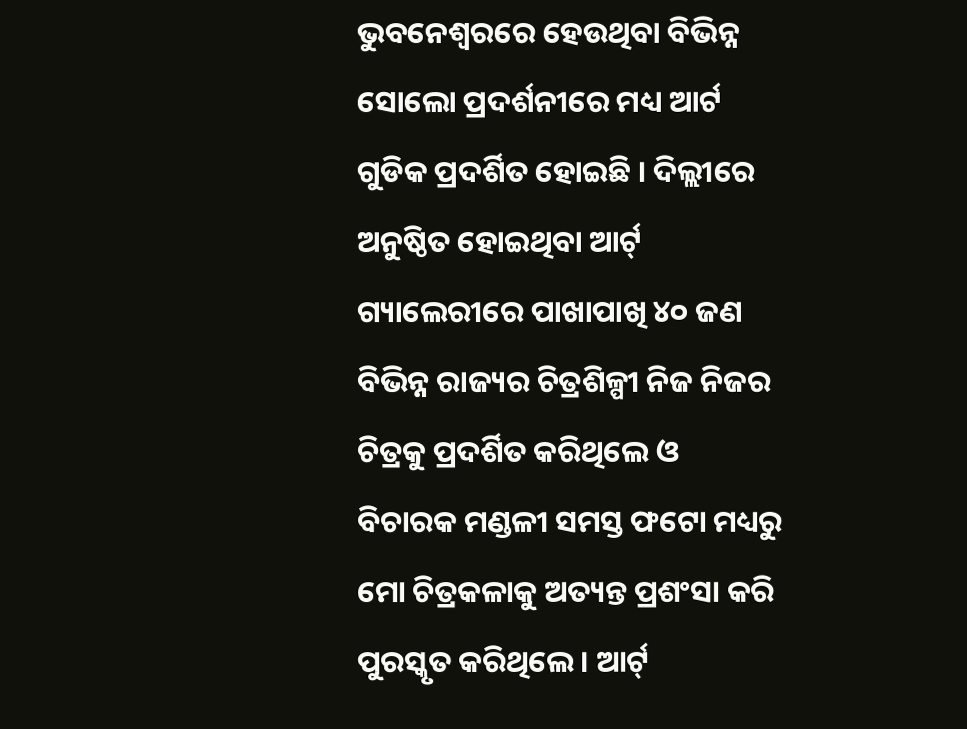ଭୁବନେଶ୍ୱରରେ ହେଉଥିବା ବିଭିନ୍ନ ସୋଲୋ ପ୍ରଦର୍ଶନୀରେ ମଧ୍ୟ ଆର୍ଟ ଗୁଡିକ ପ୍ରଦର୍ଶିତ ହୋଇଛି । ଦିଲ୍ଲୀରେ ଅନୁଷ୍ଠିତ ହୋଇଥିବା ଆର୍ଟ୍ ଗ୍ୟାଲେରୀରେ ପାଖାପାଖି ୪୦ ଜଣ ବିଭିନ୍ନ ରାଜ୍ୟର ଚିତ୍ରଶିଳ୍ପୀ ନିଜ ନିଜର ଚିତ୍ରକୁ ପ୍ରଦର୍ଶିତ କରିଥିଲେ ଓ ବିଚାରକ ମଣ୍ଡଳୀ ସମସ୍ତ ଫଟୋ ମଧ୍ୟରୁ ମୋ ଚିତ୍ରକଳାକୁ ଅତ୍ୟନ୍ତ ପ୍ରଶଂସା କରି ପୁରସ୍କୃତ କରିଥିଲେ । ଆର୍ଟ୍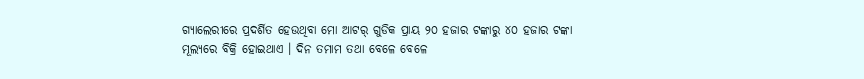ଗ୍ୟାଲେରୀରେ ପ୍ରଦର୍ଶିତ ହେଉଥିବା ମୋ ଆଟର୍ ଗୁଡିକ ପ୍ରାୟ ୨୦ ହଜାର ଟଙ୍କାରୁ ୪୦ ହଜାର ଟଙ୍କା ମୂଲ୍ୟରେ ବିକ୍ରି ହୋଇଥାଏ । ଦିନ ତମାମ ତଥା ବେଳେ ବେଳେ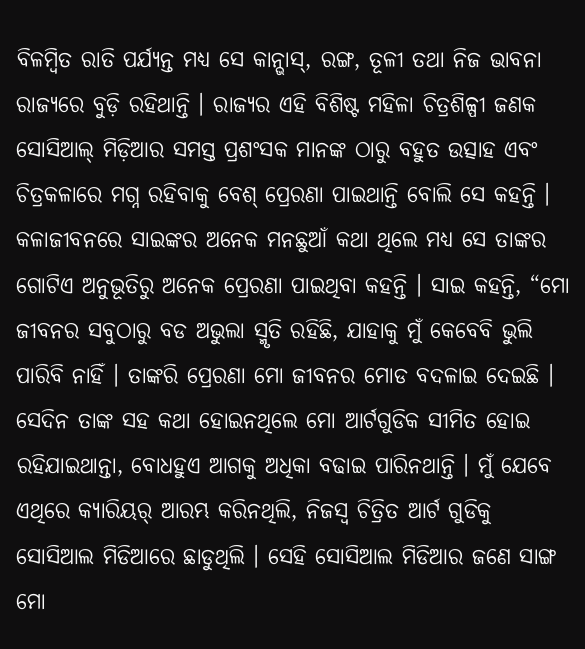ବିଳମ୍ବିତ ରାତି ପର୍ଯ୍ୟନ୍ତ ମଧ୍ୟ ସେ କାନ୍ଭାସ୍, ରଙ୍ଗ, ତୂଳୀ ତଥା ନିଜ ଭାବନା ରାଜ୍ୟରେ ବୁଡ଼ି ରହିଥାନ୍ତି । ରାଜ୍ୟର ଏହି ବିଶିଷ୍ଟ ମହିଳା ଚିତ୍ରଶିଳ୍ପୀ ଜଣକ ସୋସିଆଲ୍ ମିଡ଼ିଆର ସମସ୍ତ ପ୍ରଶଂସକ ମାନଙ୍କ ଠାରୁ ବହୁତ ଉତ୍ସାହ ଏବଂ ଚିତ୍ରକଳାରେ ମଗ୍ନ ରହିବାକୁ ବେଶ୍ ପ୍ରେରଣା ପାଇଥାନ୍ତି ବୋଲି ସେ କହନ୍ତି ।
କଳାଜୀବନରେ ସାଇଙ୍କର ଅନେକ ମନଛୁଆଁ କଥା ଥିଲେ ମଧ୍ୟ ସେ ତାଙ୍କର ଗୋଟିଏ ଅନୁଭୂତିରୁ ଅନେକ ପ୍ରେରଣା ପାଇଥିବା କହନ୍ତି । ସାଇ କହନ୍ତି, “ମୋ ଜୀବନର ସବୁଠାରୁ ବଡ ଅଭୁଲା ସ୍ମୃତି ରହିଛି, ଯାହାକୁ ମୁଁ କେବେବି ଭୁଲି ପାରିବି ନାହିଁ । ତାଙ୍କରି ପ୍ରେରଣା ମୋ ଜୀବନର ମୋଡ ବଦଳାଇ ଦେଇଛି । ସେଦିନ ତାଙ୍କ ସହ କଥା ହୋଇନଥିଲେ ମୋ ଆର୍ଟଗୁଡିକ ସୀମିତ ହୋଇ ରହିଯାଇଥାନ୍ତା, ବୋଧହୁଏ ଆଗକୁ ଅଧିକା ବଢାଇ ପାରିନଥାନ୍ତି । ମୁଁ ଯେବେ ଏଥିରେ କ୍ୟାରିୟର୍ ଆରମ୍ଭ କରିନଥିଲି, ନିଜସ୍ୱ ଚିତ୍ରିତ ଆର୍ଟ ଗୁଡିକୁ ସୋସିଆଲ ମିଡିଆରେ ଛାଡୁଥିଲି । ସେହି ସୋସିଆଲ ମିଡିଆର ଜଣେ ସାଙ୍ଗ ମୋ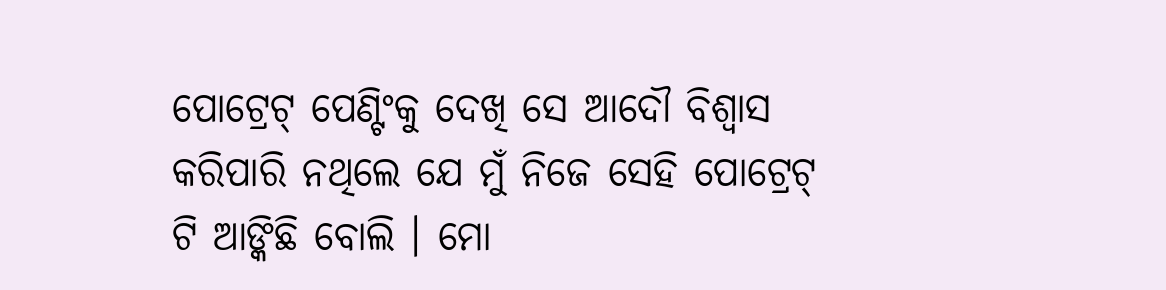ପୋଟ୍ରେଟ୍ ପେଣ୍ଟିଂକୁ ଦେଖି ସେ ଆଦୌ ବିଶ୍ୱାସ କରିପାରି ନଥିଲେ ଯେ ମୁଁ ନିଜେ ସେହି ପୋଟ୍ରେଟ୍ ଟି ଆଙ୍କିଛି ବୋଲି । ମୋ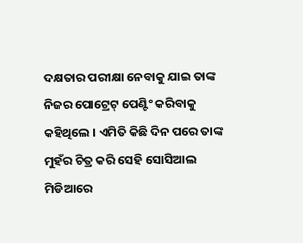ଦକ୍ଷତାର ପରୀକ୍ଷା ନେବାକୁ ଯାଇ ତାଙ୍କ ନିଜର ପୋଟ୍ରେଟ୍ ପେଣ୍ଟିଂ କରିବାକୁ କହିଥିଲେ । ଏମିତି କିଛି ଦିନ ପରେ ତାଙ୍କ ମୁହଁର ଚିତ୍ର କରି ସେହି ସୋସିଆଲ ମିଡିଆରେ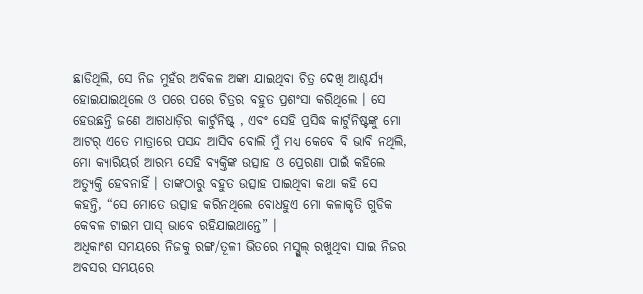ଛାଡିଥିଲି, ସେ ନିଜ ମୁହଁର ଅବିକଳ ଅଙ୍କା ଯାଇଥିବା ଚିତ୍ର ଦେଖି ଆଶ୍ଚର୍ଯ୍ୟ ହୋଇଯାଇଥିଲେ ଓ ପରେ ପରେ ଚିତ୍ରର ବହୁତ ପ୍ରଶଂସା କରିଥିଲେ । ସେ ହେଉଛନ୍ତି ଜଣେ ଆଗଧାଡ଼ିର କାର୍ଟୁନିଷ୍ଟ୍ , ଏବଂ ସେହି ପ୍ରସିଦ୍ଧ କାର୍ଟୁନିଷ୍ଟଙ୍କୁ ମୋ ଆଟର୍ ଏତେ ମାତ୍ରାରେ ପସନ୍ଦ ଆସିବ ବୋଲି ମୁଁ ମଧ୍ୟ କେବେ ବି ଭାବି ନଥିଲି, ମୋ କ୍ୟାରିୟର୍ର ଆରମ୍ଭ ସେହି ବ୍ୟକ୍ତିଙ୍କ ଉତ୍ସାହ ଓ ପ୍ରେରଣା ପାଇଁ କହିଲେ ଅତ୍ୟୁକ୍ତି ହେବନାହିଁ । ତାଙ୍କଠାରୁ ବହୁତ ଉତ୍ସାହ ପାଇଥିବା କଥା କହି ସେ କହନ୍ତି, “ସେ ମୋତେ ଉତ୍ସାହ କରିନଥିଲେ ବୋଧହୁଏ ମୋ କଳାକୃତି ଗୁଡିକ କେବଳ ଟାଇମ ପାସ୍ ଭାବେ ରହିଯାଇଥାନ୍ତେ” ।
ଅଧିକାଂଶ ସମୟରେ ନିଜକୁ ରଙ୍ଗ/ତୂଳୀ ଭିତରେ ମସ୍ଗୁଲ୍ ରଖୁଥିବା ସାଇ ନିଜର ଅବସର ସମୟରେ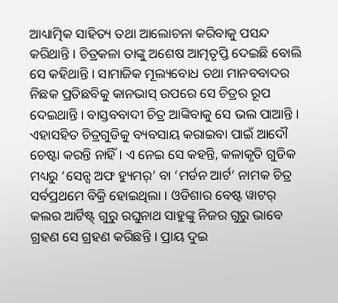ଆଧ୍ୟାତ୍ମିକ ସାହିତ୍ୟ ତଥା ଆଲୋଚନା କରିବାକୁ ପସନ୍ଦ କରିଥାନ୍ତି । ଚିତ୍ରକଳା ତାଙ୍କୁ ଅଶେଷ ଆତ୍ମତୃପ୍ତି ଦେଇଛି ବୋଲି ସେ କହିଥାନ୍ତି । ସାମାଜିକ ମୂଲ୍ୟବୋଧ ତଥା ମାନବବାଦର ନିଛକ ପ୍ରତିଛବିକୁ କାନଭାସ୍ ଉପରେ ସେ ଚିତ୍ରର ରୂପ ଦେଇଥାନ୍ତି । ବାସ୍ତବବାଦୀ ଚିତ୍ର ଆଙ୍କିବାକୁ ସେ ଭଲ ପାଆନ୍ତି । ଏହାସହିତ ଚିତ୍ରଗୁଡିକୁ ବ୍ୟବସାୟ କରାଇବା ପାଇଁ ଆଦୌ ଚେଷ୍ଟା କରନ୍ତି ନାହିଁ । ଏ ନେଇ ସେ କହନ୍ତି, କଳାକୃତି ଗୁଡିକ ମଧ୍ୟରୁ ‘ସେନ୍ସ ଅଫ ହ୍ୟୁମର୍’ ବା ‘ମର୍ଡନ ଆର୍ଟ’ ନାମକ ଚିତ୍ର ସର୍ବପ୍ରଥମେ ବିକ୍ରି ହୋଇଥିଲା । ଓଡିଶାର ବେଷ୍ଟ ୱାଟର୍ କଲର ଆର୍ଟିଷ୍ଟ୍ ଗୁରୁ ରଘୁନାଥ ସାହୁଙ୍କୁ ନିଜର ଗୁରୁ ଭାବେ ଗ୍ରହଣ ସେ ଗ୍ରହଣ କରିଛନ୍ତି । ପ୍ରାୟ ଦୁଇ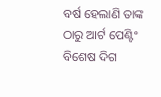ବର୍ଷ ହେଲାଣି ତାଙ୍କ ଠାରୁ ଆର୍ଟ ପେଣ୍ଟିଂ ବିଶେଷ ଦିଗ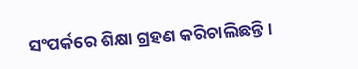ସଂପର୍କରେ ଶିକ୍ଷା ଗ୍ରହଣ କରିଚାଲିଛନ୍ତି ।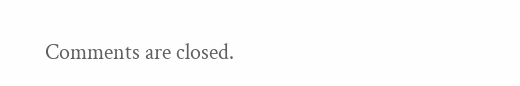Comments are closed.